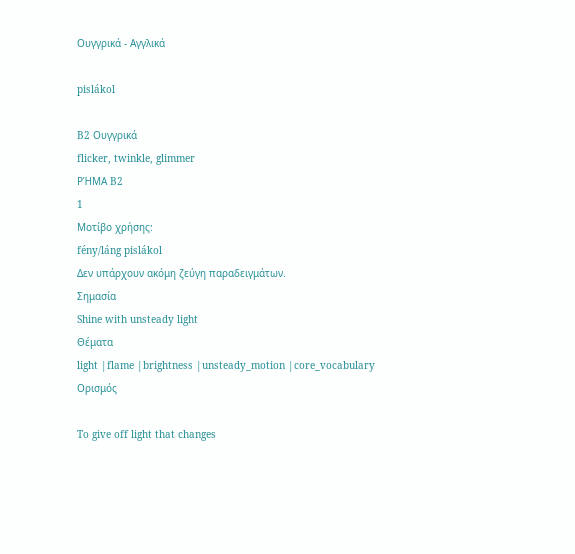Ουγγρικά - Αγγλικά

pislákol

B2 Ουγγρικά
flicker, twinkle, glimmer
ΡΉΜΑ B2
1
Μοτίβο χρήσης:
fény/láng pislákol
Δεν υπάρχουν ακόμη ζεύγη παραδειγμάτων.
Σημασία
Shine with unsteady light
Θέματα
light |flame |brightness |unsteady_motion |core_vocabulary
Ορισμός

To give off light that changes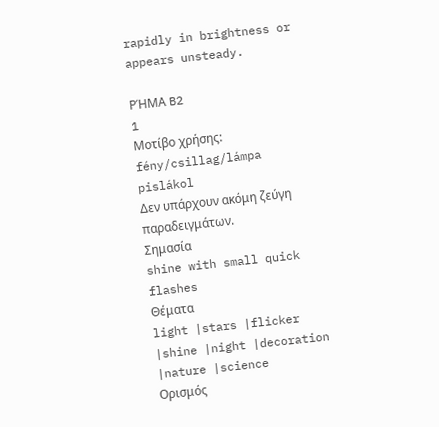rapidly in brightness or appears unsteady.

ΡΉΜΑ B2
1
Μοτίβο χρήσης:
fény/csillag/lámpa pislákol
Δεν υπάρχουν ακόμη ζεύγη παραδειγμάτων.
Σημασία
shine with small quick flashes
Θέματα
light |stars |flicker |shine |night |decoration |nature |science
Ορισμός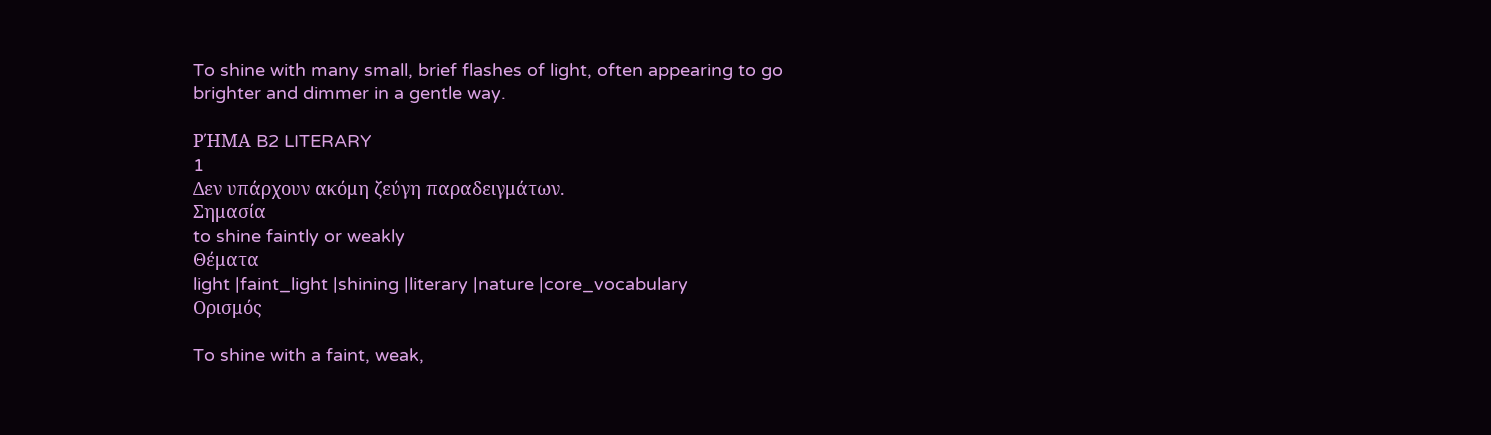To shine with many small, brief flashes of light, often appearing to go brighter and dimmer in a gentle way.

ΡΉΜΑ B2 LITERARY
1
Δεν υπάρχουν ακόμη ζεύγη παραδειγμάτων.
Σημασία
to shine faintly or weakly
Θέματα
light |faint_light |shining |literary |nature |core_vocabulary
Ορισμός

To shine with a faint, weak,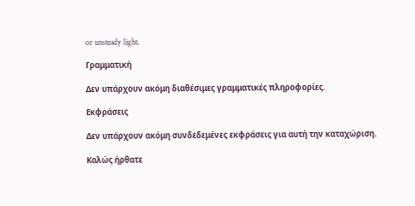or unsteady light.

Γραμματική

Δεν υπάρχουν ακόμη διαθέσιμες γραμματικές πληροφορίες.

Εκφράσεις

Δεν υπάρχουν ακόμη συνδεδεμένες εκφράσεις για αυτή την καταχώριση.

Καλώς ήρθατε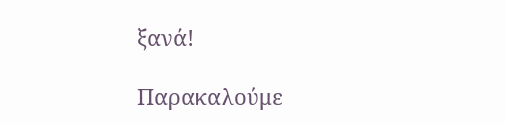ξανά!

Παρακαλούμε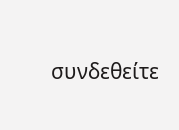συνδεθείτε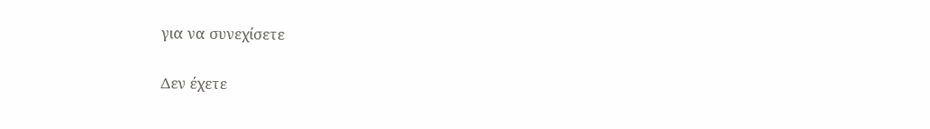για να συνεχίσετε

Δεν έχετε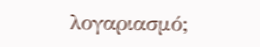λογαριασμό;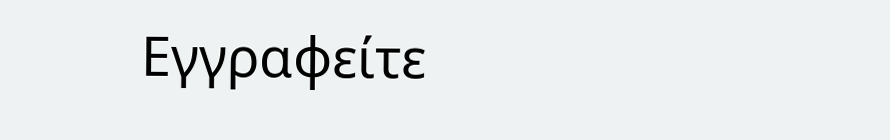Εγγραφείτε